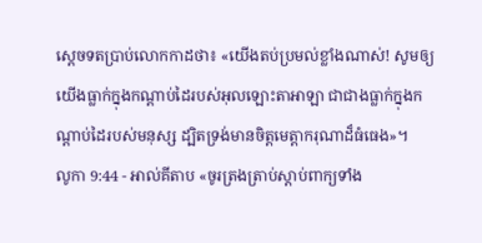ស្តេចទតប្រាប់លោកកាដថា៖ «យើងតប់ប្រមល់ខ្លាំងណាស់! សូមឲ្យយើងធ្លាក់ក្នុងកណ្ដាប់ដៃរបស់អុលឡោះតាអាឡា ជាជាងធ្លាក់ក្នុងកណ្តាប់ដៃរបស់មនុស្ស ដ្បិតទ្រង់មានចិត្តមេត្តាករុណាដ៏ធំធេង»។
លូកា 9:44 - អាល់គីតាប «ចូរត្រងត្រាប់ស្ដាប់ពាក្យទាំង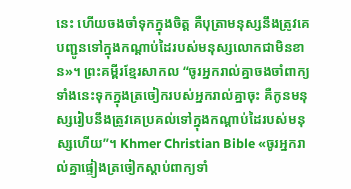នេះ ហើយចងចាំទុកក្នុងចិត្ដ គឺបុត្រាមនុស្សនឹងត្រូវគេបញ្ជូនទៅក្នុងកណ្ដាប់ដៃរបស់មនុស្សលោកជាមិនខាន»។ ព្រះគម្ពីរខ្មែរសាកល “ចូរអ្នករាល់គ្នាចងចាំពាក្យទាំងនេះទុកក្នុងត្រចៀករបស់អ្នករាល់គ្នាចុះ គឺកូនមនុស្សរៀបនឹងត្រូវគេប្រគល់ទៅក្នុងកណ្ដាប់ដៃរបស់មនុស្សហើយ”។ Khmer Christian Bible «ចូរអ្នករាល់គ្នាផ្ទៀងត្រចៀកស្ដាប់ពាក្យទាំ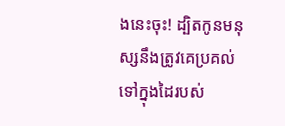ងនេះចុះ! ដ្បិតកូនមនុស្សនឹងត្រូវគេប្រគល់ទៅក្នុងដៃរបស់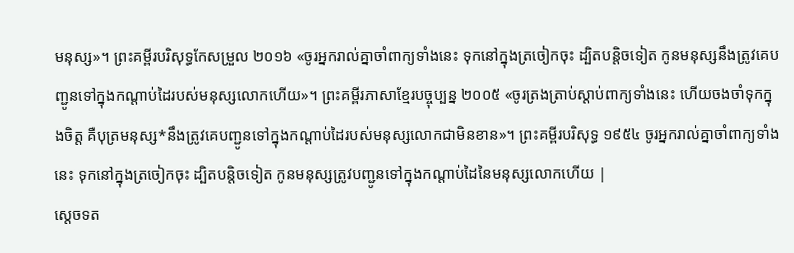មនុស្ស»។ ព្រះគម្ពីរបរិសុទ្ធកែសម្រួល ២០១៦ «ចូរអ្នករាល់គ្នាចាំពាក្យទាំងនេះ ទុកនៅក្នុងត្រចៀកចុះ ដ្បិតបន្តិចទៀត កូនមនុស្សនឹងត្រូវគេបញ្ជូនទៅក្នុងកណ្តាប់ដៃរបស់មនុស្សលោកហើយ»។ ព្រះគម្ពីរភាសាខ្មែរបច្ចុប្បន្ន ២០០៥ «ចូរត្រងត្រាប់ស្ដាប់ពាក្យទាំងនេះ ហើយចងចាំទុកក្នុងចិត្ត គឺបុត្រមនុស្ស*នឹងត្រូវគេបញ្ជូនទៅក្នុងកណ្ដាប់ដៃរបស់មនុស្សលោកជាមិនខាន»។ ព្រះគម្ពីរបរិសុទ្ធ ១៩៥៤ ចូរអ្នករាល់គ្នាចាំពាក្យទាំងនេះ ទុកនៅក្នុងត្រចៀកចុះ ដ្បិតបន្តិចទៀត កូនមនុស្សត្រូវបញ្ជូនទៅក្នុងកណ្តាប់ដៃនៃមនុស្សលោកហើយ |
ស្តេចទត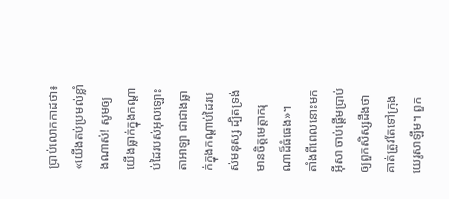ប្រាប់លោកកាដថា៖ «យើងតប់ប្រមល់ខ្លាំងណាស់! សូមឲ្យយើងធ្លាក់ក្នុងកណ្ដាប់ដៃរបស់អុលឡោះតាអាឡា ជាជាងធ្លាក់ក្នុងកណ្តាប់ដៃរបស់មនុស្ស ដ្បិតទ្រង់មានចិត្តមេត្តាករុណាដ៏ធំធេង»។
តាំងពីពេលនោះមក អ៊ីសា ចាប់ផ្ដើមប្រាប់ឲ្យពួកសិស្សដឹងថា គាត់ត្រូវតែទៅក្រុងយេរូសាឡឹម។ ពួក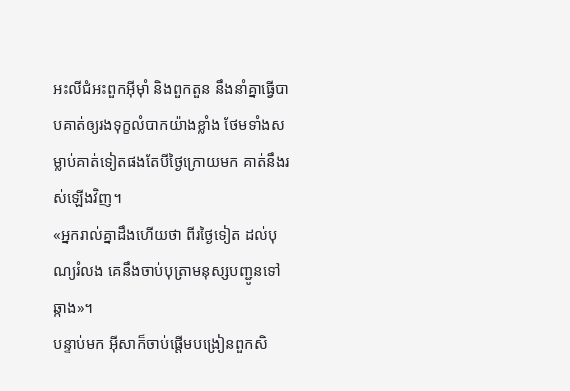អះលីជំអះពួកអ៊ីមុាំ និងពួកតួន នឹងនាំគ្នាធ្វើបាបគាត់ឲ្យរងទុក្ខលំបាកយ៉ាងខ្លាំង ថែមទាំងសម្លាប់គាត់ទៀតផងតែបីថ្ងៃក្រោយមក គាត់នឹងរស់ឡើងវិញ។
«អ្នករាល់គ្នាដឹងហើយថា ពីរថ្ងៃទៀត ដល់បុណ្យរំលង គេនឹងចាប់បុត្រាមនុស្សបញ្ជូនទៅឆ្កាង»។
បន្ទាប់មក អ៊ីសាក៏ចាប់ផ្ដើមបង្រៀនពួកសិ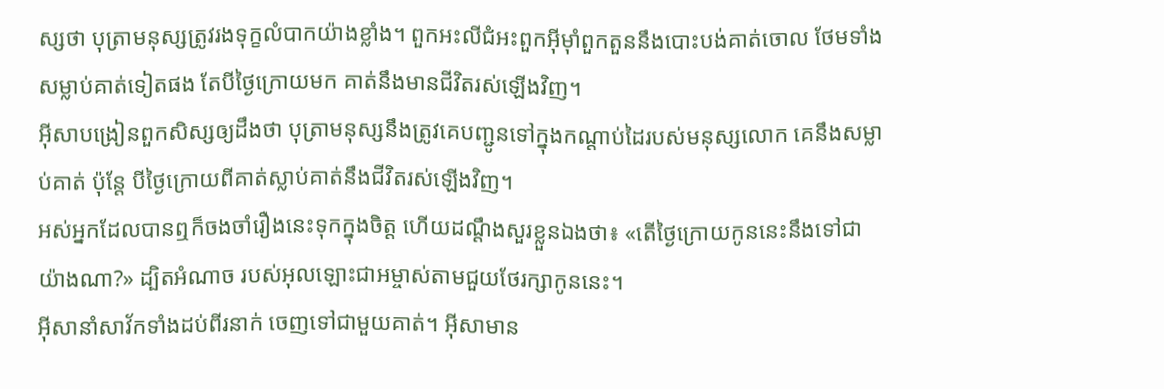ស្សថា បុត្រាមនុស្សត្រូវរងទុក្ខលំបាកយ៉ាងខ្លាំង។ ពួកអះលីជំអះពួកអ៊ីមុាំពួកតួននឹងបោះបង់គាត់ចោល ថែមទាំងសម្លាប់គាត់ទៀតផង តែបីថ្ងៃក្រោយមក គាត់នឹងមានជីវិតរស់ឡើងវិញ។
អ៊ីសាបង្រៀនពួកសិស្សឲ្យដឹងថា បុត្រាមនុស្សនឹងត្រូវគេបញ្ជូនទៅក្នុងកណ្ដាប់ដៃរបស់មនុស្សលោក គេនឹងសម្លាប់គាត់ ប៉ុន្ដែ បីថ្ងៃក្រោយពីគាត់ស្លាប់គាត់នឹងជីវិតរស់ឡើងវិញ។
អស់អ្នកដែលបានឮក៏ចងចាំរឿងនេះទុកក្នុងចិត្ដ ហើយដណ្ដឹងសួរខ្លួនឯងថា៖ «តើថ្ងៃក្រោយកូននេះនឹងទៅជាយ៉ាងណា?» ដ្បិតអំណាច របស់អុលឡោះជាអម្ចាស់តាមជួយថែរក្សាកូននេះ។
អ៊ីសានាំសាវ័កទាំងដប់ពីរនាក់ ចេញទៅជាមួយគាត់។ អ៊ីសាមាន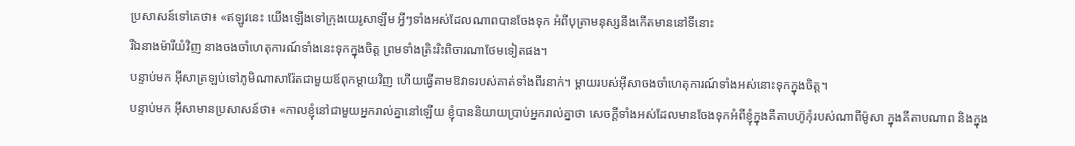ប្រសាសន៍ទៅគេថា៖ «ឥឡូវនេះ យើងឡើងទៅក្រុងយេរូសាឡឹម អ្វីៗទាំងអស់ដែលណាពបានចែងទុក អំពីបុត្រាមនុស្សនឹងកើតមាននៅទីនោះ
រីឯនាងម៉ារីយំវិញ នាងចងចាំហេតុការណ៍ទាំងនេះទុកក្នុងចិត្ដ ព្រមទាំងត្រិះរិះពិចារណាថែមទៀតផង។
បន្ទាប់មក អ៊ីសាត្រឡប់ទៅភូមិណាសារ៉ែតជាមួយឪពុកម្តាយវិញ ហើយធ្វើតាមឱវាទរបស់គាត់ទាំងពីរនាក់។ ម្តាយរបស់អ៊ីសាចងចាំហេតុការណ៍ទាំងអស់នោះទុកក្នុងចិត្ដ។
បន្ទាប់មក អ៊ីសាមានប្រសាសន៍ថា៖ «កាលខ្ញុំនៅជាមួយអ្នករាល់គ្នានៅឡើយ ខ្ញុំបាននិយាយប្រាប់អ្នករាល់គ្នាថា សេចក្ដីទាំងអស់ដែលមានចែងទុកអំពីខ្ញុំក្នុងគីតាបហ៊ូកុំរបស់ណាពីម៉ូសា ក្នុងគីតាបណាព និងក្នុង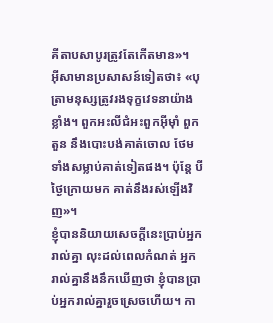គីតាបសាបូរត្រូវតែកើតមាន»។
អ៊ីសាមានប្រសាសន៍ទៀតថា៖ «បុត្រាមនុស្សត្រូវរងទុក្ខវេទនាយ៉ាងខ្លាំង។ ពួកអះលីជំអះពួកអ៊ីម៉ាំ ពួកតួន នឹងបោះបង់គាត់ចោល ថែមទាំងសម្លាប់គាត់ទៀតផង។ ប៉ុន្តែ បីថ្ងៃក្រោយមក គាត់នឹងរស់ឡើងវិញ»។
ខ្ញុំបាននិយាយសេចក្ដីនេះប្រាប់អ្នករាល់គ្នា លុះដល់ពេលកំណត់ អ្នករាល់គ្នានឹងនឹកឃើញថា ខ្ញុំបានប្រាប់អ្នករាល់គ្នារួចស្រេចហើយ។ កា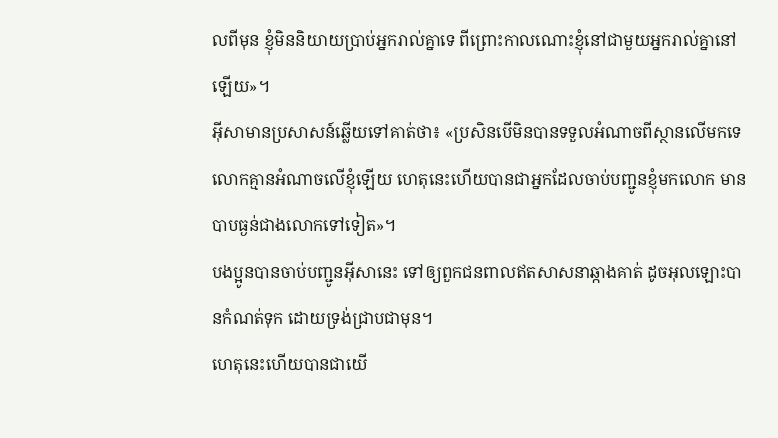លពីមុន ខ្ញុំមិននិយាយប្រាប់អ្នករាល់គ្នាទេ ពីព្រោះកាលណោះខ្ញុំនៅជាមួយអ្នករាល់គ្នានៅឡើយ»។
អ៊ីសាមានប្រសាសន៍ឆ្លើយទៅគាត់ថា៖ «ប្រសិនបើមិនបានទទួលអំណាចពីស្ថានលើមកទេ លោកគ្មានអំណាចលើខ្ញុំឡើយ ហេតុនេះហើយបានជាអ្នកដែលចាប់បញ្ជូនខ្ញុំមកលោក មានបាបធ្ងន់ជាងលោកទៅទៀត»។
បងប្អូនបានចាប់បញ្ជូនអ៊ីសានេះ ទៅឲ្យពួកជនពាលឥតសាសនាឆ្កាងគាត់ ដូចអុលឡោះបានកំណត់ទុក ដោយទ្រង់ជ្រាបជាមុន។
ហេតុនេះហើយបានជាយើ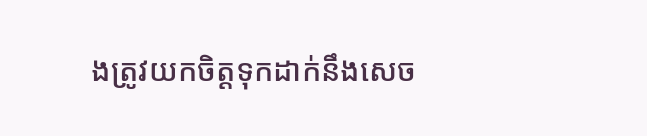ងត្រូវយកចិត្ដទុកដាក់នឹងសេច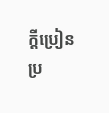ក្ដីប្រៀនប្រ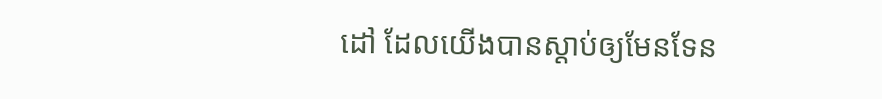ដៅ ដែលយើងបានស្ដាប់ឲ្យមែនទែន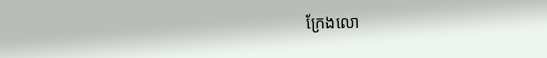ក្រែងលោ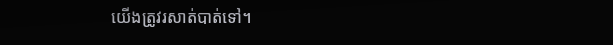យើងត្រូវរសាត់បាត់ទៅ។